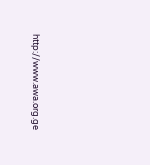http://www.awa.org.ge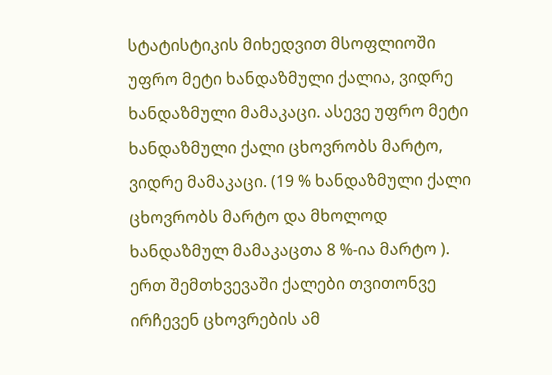სტატისტიკის მიხედვით მსოფლიოში უფრო მეტი ხანდაზმული ქალია, ვიდრე ხანდაზმული მამაკაცი. ასევე უფრო მეტი ხანდაზმული ქალი ცხოვრობს მარტო, ვიდრე მამაკაცი. (19 % ხანდაზმული ქალი ცხოვრობს მარტო და მხოლოდ ხანდაზმულ მამაკაცთა 8 %-ია მარტო ). ერთ შემთხვევაში ქალები თვითონვე ირჩევენ ცხოვრების ამ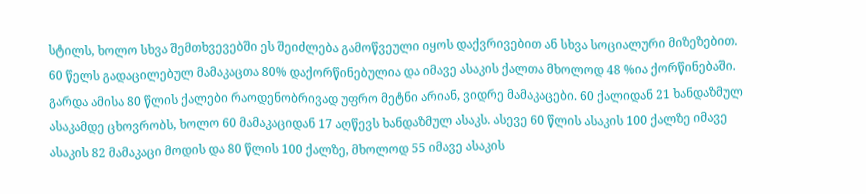სტილს, ხოლო სხვა შემთხვევებში ეს შეიძლება გამოწვეული იყოს დაქვრივებით ან სხვა სოციალური მიზეზებით. 60 წელს გადაცილებულ მამაკაცთა 80% დაქორწინებულია და იმავე ასაკის ქალთა მხოლოდ 48 %ია ქორწინებაში. გარდა ამისა 80 წლის ქალები რაოდენობრივად უფრო მეტნი არიან, ვიდრე მამაკაცები. 60 ქალიდან 21 ხანდაზმულ ასაკამდე ცხოვრობს, ხოლო 60 მამაკაციდან 17 აღწევს ხანდაზმულ ასაკს. ასევე 60 წლის ასაკის 100 ქალზე იმავე ასაკის 82 მამაკაცი მოდის და 80 წლის 100 ქალზე, მხოლოდ 55 იმავე ასაკის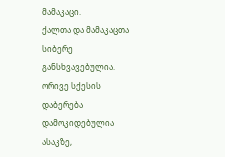მამაკაცი.                                                                                                                                                                              ქალთა და მამაკაცთა სიბერე განსხვავებულია. ორივე სქესის დაბერება დამოკიდებულია ასაკზე,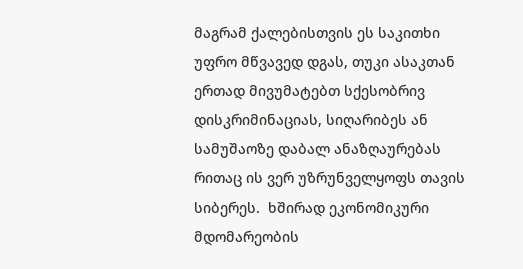მაგრამ ქალებისთვის ეს საკითხი უფრო მწვავედ დგას, თუკი ასაკთან ერთად მივუმატებთ სქესობრივ დისკრიმინაციას, სიღარიბეს ან სამუშაოზე დაბალ ანაზღაურებას რითაც ის ვერ უზრუნველყოფს თავის სიბერეს.  ხშირად ეკონომიკური მდომარეობის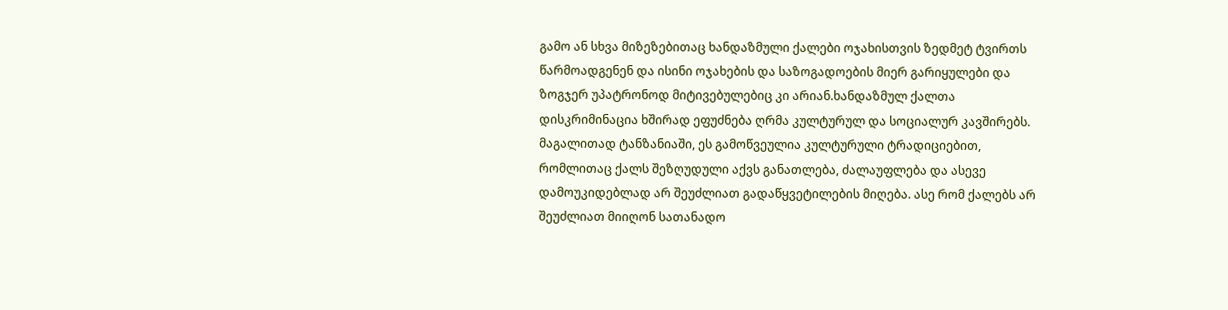გამო ან სხვა მიზეზებითაც ხანდაზმული ქალები ოჯახისთვის ზედმეტ ტვირთს წარმოადგენენ და ისინი ოჯახების და საზოგადოების მიერ გარიყულები და ზოგჯერ უპატრონოდ მიტივებულებიც კი არიან.ხანდაზმულ ქალთა დისკრიმინაცია ხშირად ეფუძნება ღრმა კულტურულ და სოციალურ კავშირებს. მაგალითად ტანზანიაში, ეს გამოწვეულია კულტურული ტრადიციებით, რომლითაც ქალს შეზღუდული აქვს განათლება, ძალაუფლება და ასევე დამოუკიდებლად არ შეუძლიათ გადაწყვეტილების მიღება. ასე რომ ქალებს არ შეუძლიათ მიიღონ სათანადო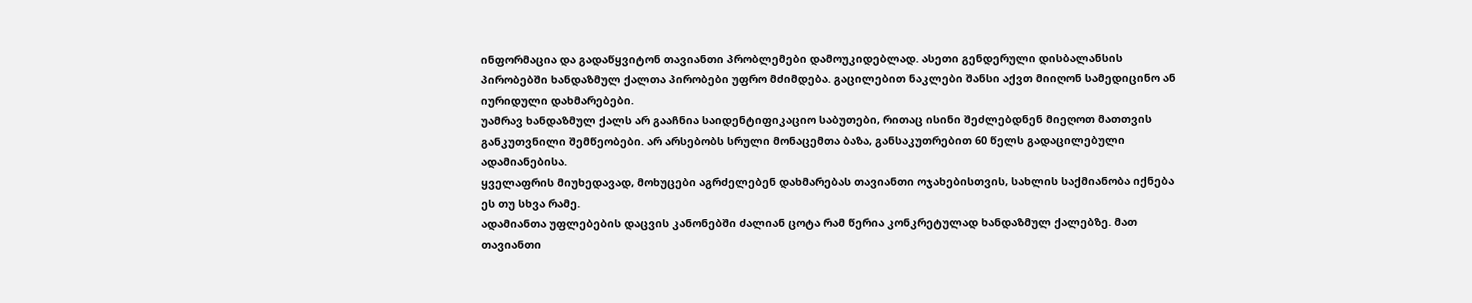ინფორმაცია და გადაწყვიტონ თავიანთი პრობლემები დამოუკიდებლად. ასეთი გენდერული დისბალანსის პირობებში ხანდაზმულ ქალთა პირობები უფრო მძიმდება. გაცილებით ნაკლები შანსი აქვთ მიიღონ სამედიცინო ან იურიდული დახმარებები.
უამრავ ხანდაზმულ ქალს არ გააჩნია საიდენტიფიკაციო საბუთები, რითაც ისინი შეძლებდნენ მიეღოთ მათთვის განკუთვნილი შემწეობები. არ არსებობს სრული მონაცემთა ბაზა, განსაკუთრებით 60 წელს გადაცილებული ადამიანებისა.
ყველაფრის მიუხედავად, მოხუცები აგრძელებენ დახმარებას თავიანთი ოჯახებისთვის, სახლის საქმიანობა იქნება ეს თუ სხვა რამე.
ადამიანთა უფლებების დაცვის კანონებში ძალიან ცოტა რამ წერია კონკრეტულად ხანდაზმულ ქალებზე. მათ თავიანთი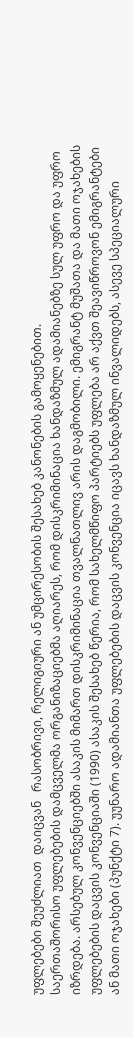უფლებები შეუძლიათ  დაიცვან   რასობრივი, რელიგიური ან უმცირესობის შესახებ კანონების გამოყენებით.
საერთაშორისო უფლებების დამცველმა ორგანიზაციებმა აღიარეს, რომ დისკრიმინაცია ხანდაზმულ ადამიანებზე სულ უფრო და უფრო იზრდება. არსებულ კონვენციებში ასაკის მიმართ დისკრიმინაცია თვალნათლივ არის დაგმობილი. ემიგრანტ მუშათა და მათი ოჯახების უფლებების დაცვის კონვენციაში (1990) ასაკის შესახებ წერია, რომ სახელმწიფო პარტიებს უფლება არ აქვთ შეავიწროვონ ემიგრანტები ან მათი ოჯახები (პუნქტი 7). უუნარო ადამიანთა უფლებების დაცვის კონვენცია იცავს ხანდაზმულ ინვალიდებს, ასევე სპეციალური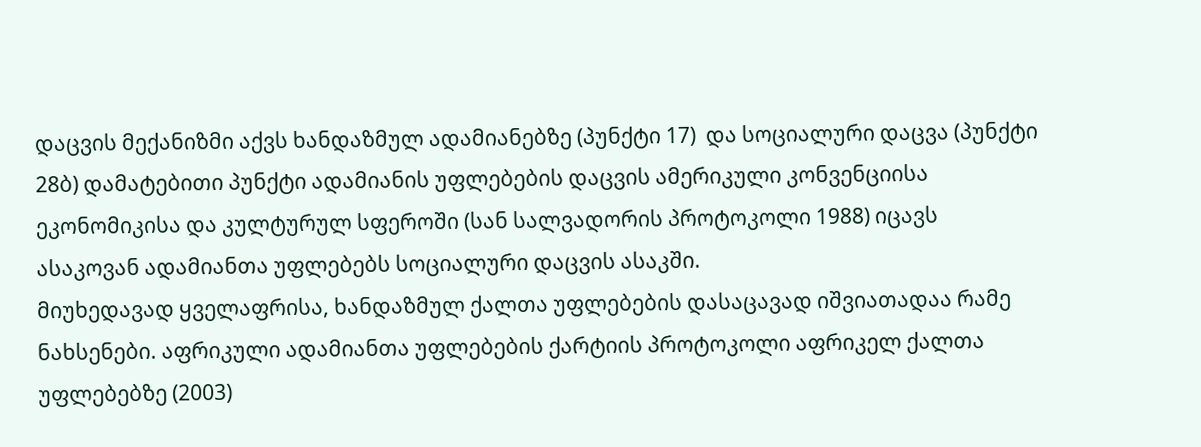დაცვის მექანიზმი აქვს ხანდაზმულ ადამიანებზე (პუნქტი 17)  და სოციალური დაცვა (პუნქტი 28ბ) დამატებითი პუნქტი ადამიანის უფლებების დაცვის ამერიკული კონვენციისა ეკონომიკისა და კულტურულ სფეროში (სან სალვადორის პროტოკოლი 1988) იცავს ასაკოვან ადამიანთა უფლებებს სოციალური დაცვის ასაკში.
მიუხედავად ყველაფრისა, ხანდაზმულ ქალთა უფლებების დასაცავად იშვიათადაა რამე ნახსენები. აფრიკული ადამიანთა უფლებების ქარტიის პროტოკოლი აფრიკელ ქალთა უფლებებზე (2003)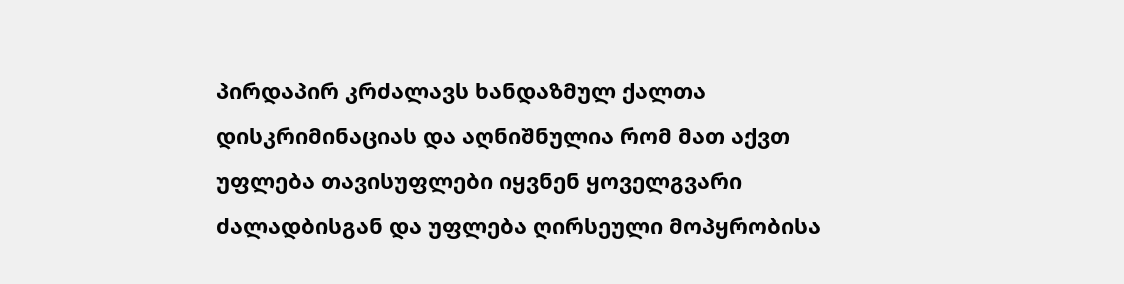პირდაპირ კრძალავს ხანდაზმულ ქალთა დისკრიმინაციას და აღნიშნულია რომ მათ აქვთ უფლება თავისუფლები იყვნენ ყოველგვარი ძალადბისგან და უფლება ღირსეული მოპყრობისა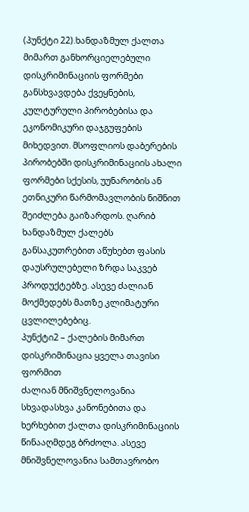(პუნქტი 22).ხანდაზმულ ქალთა მიმართ განხორციელებული დისკრიმინაციის ფორმები განსხვავდება ქვეყნების, კულტურული პირობებისა და ეკონომიკური დაჯგუფების მიხედვით. მსოფლიოს დაბერების პირობებში დისკრიმინაციის ახალი ფორმები სქესის, უუნარობის ან ეთნიკური წარმომავლობის ნიშნით შეიძლება გაიზარდოს. ღარიბ ხანდაზმულ ქალებს განსაკუთრებით აწუხებთ ფასის დაუსრულებელი ზრდა საკვებ პროდუქტებზე. ასევე ძალიან მოქმედებს მათზე კლიმატური ცვლილებებიც.
პუნქტი2 – ქალების მიმართ დისკრიმინაცია ყველა თავისი ფორმით
ძალიან მნიშვნელოვანია სხვადასხვა კანონებითა და ხერხებით ქალთა დისკრიმინაციის წინააღმდეგ ბრძოლა. ასევე მნიშვნელოვანია სამთავრობო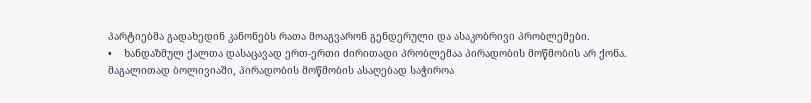პარტიებმა გადახედინ კანონებს რათა მოაგვარონ გენდერული და ასაკობრივი პრობლემები.
•    ხანდაზმულ ქალთა დასაცავად ერთ-ერთი ძირითადი პრობლემაა პირადობის მოწმობის არ ქონა. მაგალითად ბოლივიაში, პირადობის მოწმობის ასაღებად საჭიროა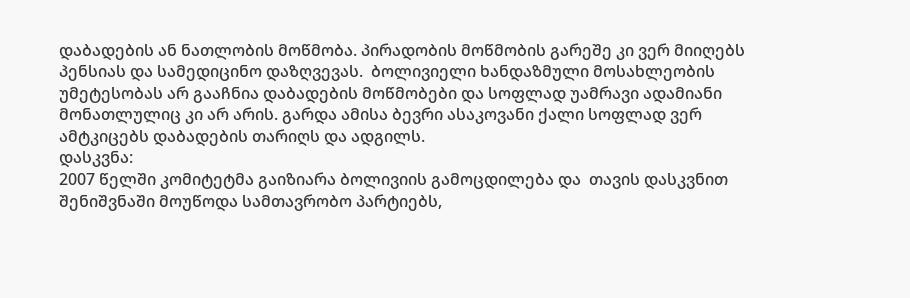დაბადების ან ნათლობის მოწმობა. პირადობის მოწმობის გარეშე კი ვერ მიიღებს პენსიას და სამედიცინო დაზღვევას.  ბოლივიელი ხანდაზმული მოსახლეობის უმეტესობას არ გააჩნია დაბადების მოწმობები და სოფლად უამრავი ადამიანი მონათლულიც კი არ არის. გარდა ამისა ბევრი ასაკოვანი ქალი სოფლად ვერ ამტკიცებს დაბადების თარიღს და ადგილს.
დასკვნა:
2007 წელში კომიტეტმა გაიზიარა ბოლივიის გამოცდილება და  თავის დასკვნით შენიშვნაში მოუწოდა სამთავრობო პარტიებს,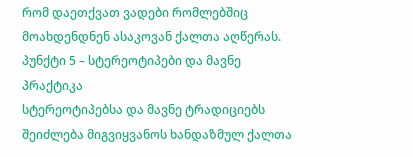რომ დაეთქვათ ვადები რომლებშიც მოახდენდნენ ასაკოვან ქალთა აღწერას.
პუნქტი 5 – სტერეოტიპები და მავნე პრაქტიკა
სტერეოტიპებსა და მავნე ტრადიციებს შეიძლება მიგვიყვანოს ხანდაზმულ ქალთა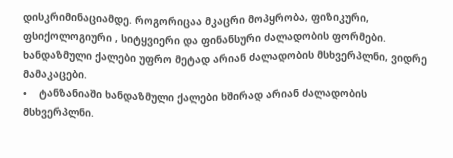დისკრიმინაციამდე. როგორიცაა მკაცრი მოპყრობა, ფიზიკური, ფსიქოლოგიური , სიტყვიერი და ფინანსური ძალადობის ფორმები. ხანდაზმული ქალები უფრო მეტად არიან ძალადობის მსხვერპლნი, ვიდრე მამაკაცები.
•    ტანზანიაში ხანდაზმული ქალები ხშირად არიან ძალადობის მსხვერპლნი.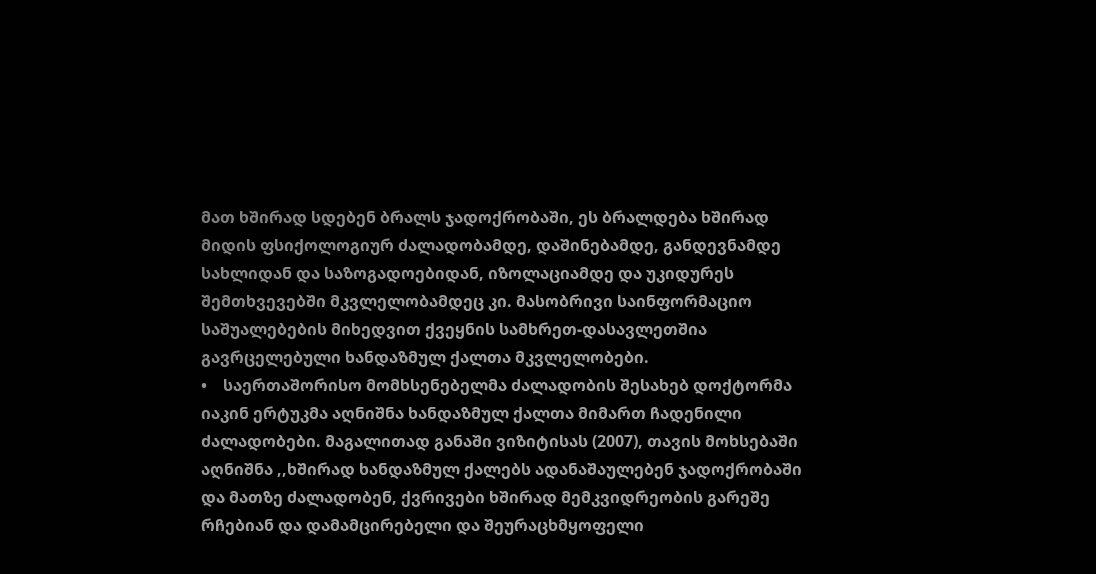მათ ხშირად სდებენ ბრალს ჯადოქრობაში, ეს ბრალდება ხშირად მიდის ფსიქოლოგიურ ძალადობამდე, დაშინებამდე, განდევნამდე სახლიდან და საზოგადოებიდან, იზოლაციამდე და უკიდურეს შემთხვევებში მკვლელობამდეც კი. მასობრივი საინფორმაციო საშუალებების მიხედვით ქვეყნის სამხრეთ-დასავლეთშია გავრცელებული ხანდაზმულ ქალთა მკვლელობები.
•    საერთაშორისო მომხსენებელმა ძალადობის შესახებ დოქტორმა იაკინ ერტუკმა აღნიშნა ხანდაზმულ ქალთა მიმართ ჩადენილი ძალადობები. მაგალითად განაში ვიზიტისას (2007), თავის მოხსებაში აღნიშნა ,,ხშირად ხანდაზმულ ქალებს ადანაშაულებენ ჯადოქრობაში და მათზე ძალადობენ, ქვრივები ხშირად მემკვიდრეობის გარეშე რჩებიან და დამამცირებელი და შეურაცხმყოფელი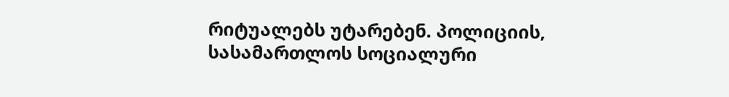რიტუალებს უტარებენ. პოლიციის, სასამართლოს სოციალური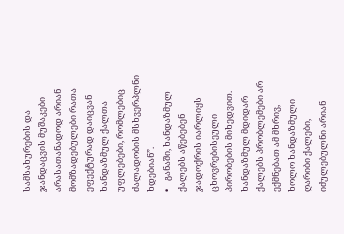სამსახურების და ჯანდაცვის მუშაკები არასათანადოდ არიან მომზადებულები რათა ეფექტურად დაიცვან ხანდაზმულ ქალთა უფლებები, რომლებიც ძალადობის მსხვერპლნი ხდებიან”.
•    განაში, ხანდაზმულ ქალებს აწებებენ ჯადოქრის იარლიყს ცხოვრებისეული პირობების მიხედვით. ხანდაზმულ მდიდარ ქალებს პრობლემები არ ექმნებათ ამ მხრივ, ხოლო ხანდაზმული ღარიბი ქალები, იძულებულნი არიან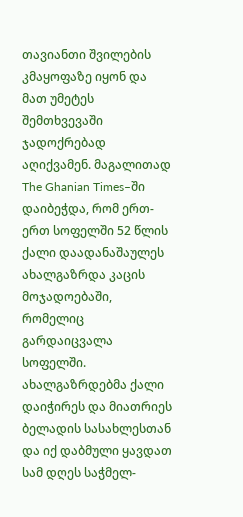თავიანთი შვილების კმაყოფაზე იყონ და მათ უმეტეს შემთხვევაში ჯადოქრებად აღიქვამენ. მაგალითად  The Ghanian Times–ში დაიბეჭდა, რომ ერთ-ერთ სოფელში 52 წლის ქალი დაადანაშაულეს ახალგაზრდა კაცის მოჯადოებაში, რომელიც გარდაიცვალა სოფელში. ახალგაზრდებმა ქალი დაიჭირეს და მიათრიეს ბელადის სასახლესთან და იქ დაბმული ყავდათ სამ დღეს საჭმელ-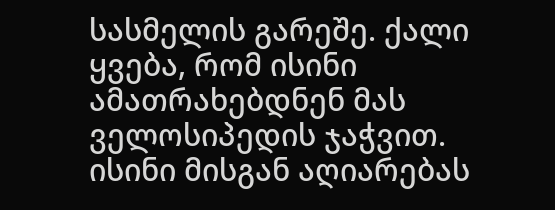სასმელის გარეშე. ქალი ყვება, რომ ისინი ამათრახებდნენ მას ველოსიპედის ჯაჭვით. ისინი მისგან აღიარებას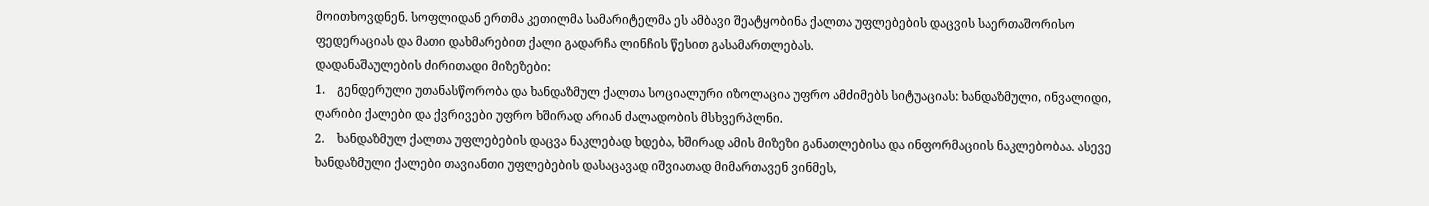მოითხოვდნენ. სოფლიდან ერთმა კეთილმა სამარიტელმა ეს ამბავი შეატყობინა ქალთა უფლებების დაცვის საერთაშორისო ფედერაციას და მათი დახმარებით ქალი გადარჩა ლინჩის წესით გასამართლებას.
დადანაშაულების ძირითადი მიზეზები:
1.    გენდერული უთანასწორობა და ხანდაზმულ ქალთა სოციალური იზოლაცია უფრო ამძიმებს სიტუაციას: ხანდაზმული, ინვალიდი, ღარიბი ქალები და ქვრივები უფრო ხშირად არიან ძალადობის მსხვერპლნი.
2.    ხანდაზმულ ქალთა უფლებების დაცვა ნაკლებად ხდება, ხშირად ამის მიზეზი განათლებისა და ინფორმაციის ნაკლებობაა. ასევე ხანდაზმული ქალები თავიანთი უფლებების დასაცავად იშვიათად მიმართავენ ვინმეს,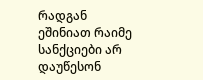რადგან ეშინიათ რაიმე სანქციები არ დაუწესონ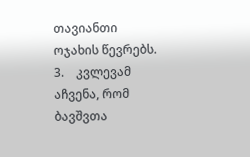თავიანთი ოჯახის წევრებს.
3.    კვლევამ აჩვენა, რომ ბავშვთა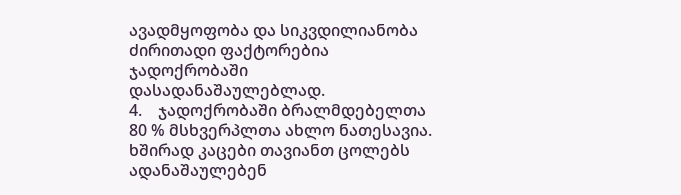ავადმყოფობა და სიკვდილიანობა ძირითადი ფაქტორებია ჯადოქრობაში დასადანაშაულებლად.
4.    ჯადოქრობაში ბრალმდებელთა 80 % მსხვერპლთა ახლო ნათესავია. ხშირად კაცები თავიანთ ცოლებს ადანაშაულებენ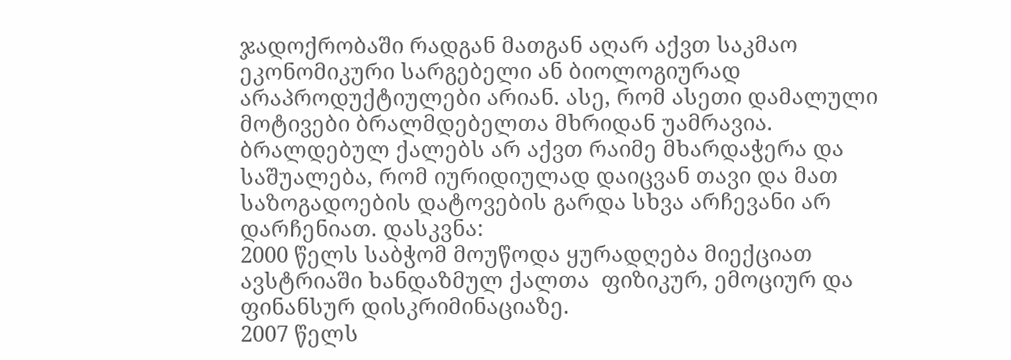ჯადოქრობაში რადგან მათგან აღარ აქვთ საკმაო ეკონომიკური სარგებელი ან ბიოლოგიურად არაპროდუქტიულები არიან. ასე, რომ ასეთი დამალული მოტივები ბრალმდებელთა მხრიდან უამრავია.
ბრალდებულ ქალებს არ აქვთ რაიმე მხარდაჭერა და საშუალება, რომ იურიდიულად დაიცვან თავი და მათ საზოგადოების დატოვების გარდა სხვა არჩევანი არ დარჩენიათ. დასკვნა:
2000 წელს საბჭომ მოუწოდა ყურადღება მიექციათ ავსტრიაში ხანდაზმულ ქალთა  ფიზიკურ, ემოციურ და ფინანსურ დისკრიმინაციაზე.
2007 წელს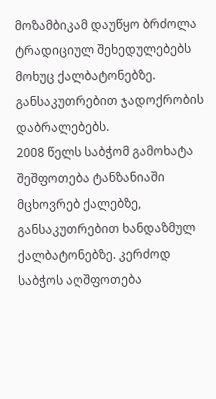მოზამბიკამ დაუწყო ბრძოლა ტრადიციულ შეხედულებებს მოხუც ქალბატონებზე. განსაკუთრებით ჯადოქრობის დაბრალებებს.
2008 წელს საბჭომ გამოხატა შეშფოთება ტანზანიაში მცხოვრებ ქალებზე, განსაკუთრებით ხანდაზმულ ქალბატონებზე. კერძოდ საბჭოს აღშფოთება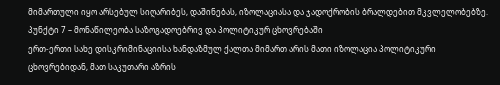მიმართული იყო არსებულ სიღარიბეს, დაშინებას, იზოლაციასა და ჯადოქრობის ბრალდებით მკვლელობებზე.
პუნქტი 7 – მონაწილეობა საზოგადოებრივ და პოლიტიკურ ცხოვრებაში
ერთ-ერთი სახე დისკრიმინაციისა ხანდაზმულ ქალთა მიმართ არის მათი იზოლაცია პოლიტიკური ცხოვრებიდან, მათ საკუთარი აზრის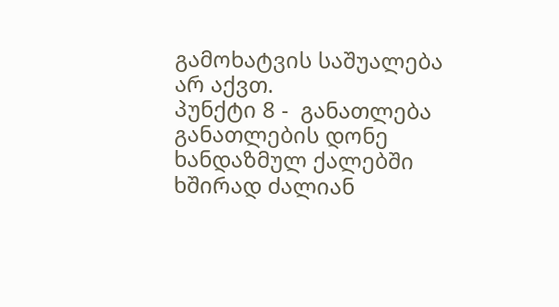გამოხატვის საშუალება არ აქვთ.
პუნქტი 8 -  განათლება
განათლების დონე ხანდაზმულ ქალებში ხშირად ძალიან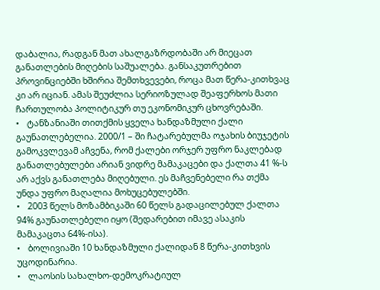დაბალია, რადგან მათ ახალგაზრდობაში არ მიეცათ განათლების მიღების საშუალება. განსაკუთრებით პროვინციებში ხშირია შემთხვევები, როცა მათ წერა-კითხვაც კი არ იციან. ამას შეუძლია სერიოზულად შეაფერხოს მათი ჩართულობა პოლიტიკურ თუ ეკონომიკურ ცხოვრებაში.
•    ტანზანიაში თითქმის ყველა ხანდაზმული ქალი გაუნათლებელია. 2000/1 – ში ჩატარებულმა ოჯახის ბიუჯეტის გამოკვლევამ აჩვენა, რომ ქალები ორჯერ უფრო ნაკლებად განათლებულები არიან ვიდრე მამაკაცები და ქალთა 41 %-ს არ აქვს განათლება მიღებული. ეს მაჩვენებელი რა თქმა უნდა უფრო მაღალია მოხუცებულებში.
•    2003 წელს მოზამბიკაში 60 წელს გადაცილებულ ქალთა 94% გაუნათლებელი იყო (შედარებით იმავე ასაკის მამაკაცთა 64%-ისა).
•    ბოლივიაში 10 ხანდაზმული ქალიდან 8 წერა-კითხვის უცოდინარია.
•    ლაოსის სახალხო-დემოკრატიულ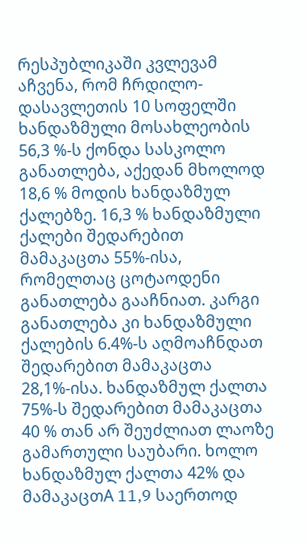რესპუბლიკაში კვლევამ აჩვენა, რომ ჩრდილო-დასავლეთის 10 სოფელში ხანდაზმული მოსახლეობის 56,3 %-ს ქონდა სასკოლო განათლება, აქედან მხოლოდ 18,6 % მოდის ხანდაზმულ ქალებზე. 16,3 % ხანდაზმული ქალები შედარებით მამაკაცთა 55%-ისა, რომელთაც ცოტაოდენი განათლება გააჩნიათ. კარგი განათლება კი ხანდაზმული ქალების 6.4%-ს აღმოაჩნდათ შედარებით მამაკაცთა 28,1%-ისა. ხანდაზმულ ქალთა 75%-ს შედარებით მამაკაცთა 40 % თან არ შეუძლიათ ლაოზე გამართული საუბარი. ხოლო ხანდაზმულ ქალთა 42% და მამაკაცთA 11,9 საერთოდ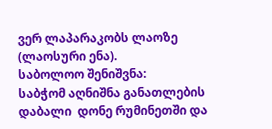ვერ ლაპარაკობს ლაოზე (ლაოსური ენა).
საბოლოო შენიშვნა:
საბჭომ აღნიშნა განათლების დაბალი  დონე რუმინეთში და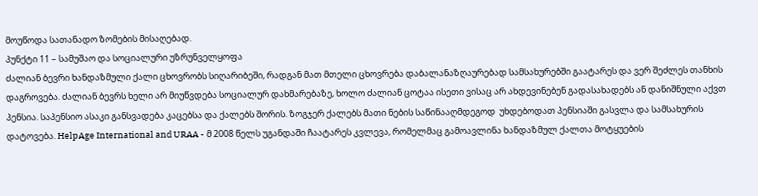მოუწოდა სათანადო ზომების მისაღებად.
პუნქტი 11 – სამუშაო და სოციალური უზრუნველყოფა
ძალიან ბევრი ხანდაზმული ქალი ცხოვრობს სიღარიბეში, რადგან მათ მთელი ცხოვრება დაბალანაზღაურებად სამსახურებში გაატარეს და ვერ შეძლეს თანხის დაგროვება. ძალიან ბევრს ხელი არ მიუწვდება სოციალურ დახმარებაზე, ხოლო ძალიან ცოტაა ისეთი ვისაც არ ახდევინებენ გადასახადებს ან დანიშნული აქვთ პენსია. საპენსიო ასაკი განსვადება კაცებსა და ქალებს შორის. ზოგჯერ ქალებს მათი ნების საწინააღმდეგოდ  უხდებოდათ პენსიაში გასვლა და სამსახურის დატოვება. HelpAge International and URAA - მ 2008 წელს უგანდაში ჩაატარეს კვლევა, რომელმაც გამოავლინა ხანდაზმულ ქალთა მოტყუების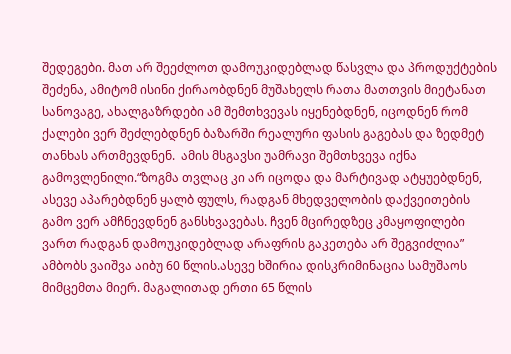შედეგები. მათ არ შეეძლოთ დამოუკიდებლად წასვლა და პროდუქტების შეძენა, ამიტომ ისინი ქირაობდნენ მუშახელს რათა მათთვის მიეტანათ სანოვაგე, ახალგაზრდები ამ შემთხვევას იყენებდნენ, იცოდნენ რომ ქალები ვერ შეძლებდნენ ბაზარში რეალური ფასის გაგებას და ზედმეტ თანხას ართმევდნენ.  ამის მსგავსი უამრავი შემთხვევა იქნა გამოვლენილი.“ზოგმა თვლაც კი არ იცოდა და მარტივად ატყუებდნენ, ასევე აპარებდნენ ყალბ ფულს, რადგან მხედველობის დაქვეითების გამო ვერ ამჩნევდნენ განსხვავებას. ჩვენ მცირედზეც კმაყოფილები ვართ რადგან დამოუკიდებლად არაფრის გაკეთება არ შეგვიძლია” ამბობს ვაიშვა აიბუ 60 წლის.ასევე ხშირია დისკრიმინაცია სამუშაოს მიმცემთა მიერ. მაგალითად ერთი 65 წლის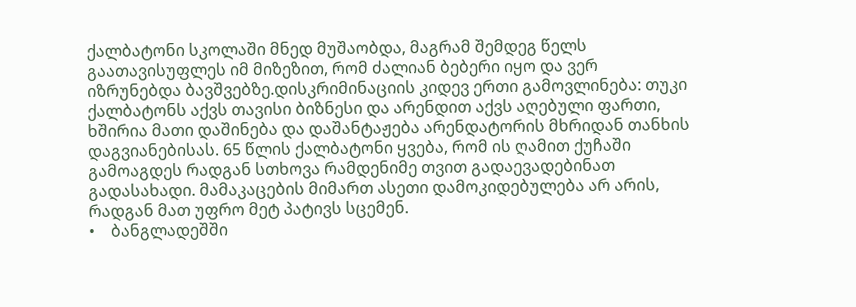ქალბატონი სკოლაში მნედ მუშაობდა, მაგრამ შემდეგ წელს გაათავისუფლეს იმ მიზეზით, რომ ძალიან ბებერი იყო და ვერ იზრუნებდა ბავშვებზე.დისკრიმინაციის კიდევ ერთი გამოვლინება: თუკი ქალბატონს აქვს თავისი ბიზნესი და არენდით აქვს აღებული ფართი, ხშირია მათი დაშინება და დაშანტაჟება არენდატორის მხრიდან თანხის დაგვიანებისას. 65 წლის ქალბატონი ყვება, რომ ის ღამით ქუჩაში გამოაგდეს რადგან სთხოვა რამდენიმე თვით გადაევადებინათ გადასახადი. მამაკაცების მიმართ ასეთი დამოკიდებულება არ არის, რადგან მათ უფრო მეტ პატივს სცემენ.
•    ბანგლადეშში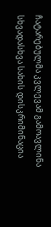ჩატარებულმა კვლევამ გამოავლინა სხვადასხვა სახის დისკრიმინაცია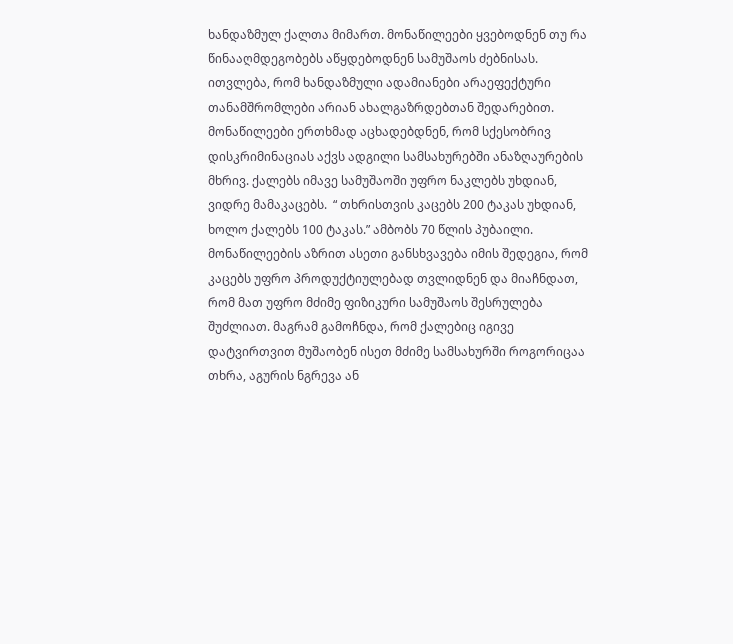ხანდაზმულ ქალთა მიმართ. მონაწილეები ყვებოდნენ თუ რა წინააღმდეგობებს აწყდებოდნენ სამუშაოს ძებნისას. ითვლება, რომ ხანდაზმული ადამიანები არაეფექტური თანამშრომლები არიან ახალგაზრდებთან შედარებით.
მონაწილეები ერთხმად აცხადებდნენ, რომ სქესობრივ დისკრიმინაციას აქვს ადგილი სამსახურებში ანაზღაურების მხრივ. ქალებს იმავე სამუშაოში უფრო ნაკლებს უხდიან, ვიდრე მამაკაცებს.  “ თხრისთვის კაცებს 200 ტაკას უხდიან, ხოლო ქალებს 100 ტაკას.” ამბობს 70 წლის პუბაილი. მონაწილეების აზრით ასეთი განსხვავება იმის შედეგია, რომ კაცებს უფრო პროდუქტიულებად თვლიდნენ და მიაჩნდათ, რომ მათ უფრო მძიმე ფიზიკური სამუშაოს შესრულება შუძლიათ. მაგრამ გამოჩნდა, რომ ქალებიც იგივე დატვირთვით მუშაობენ ისეთ მძიმე სამსახურში როგორიცაა თხრა, აგურის ნგრევა ან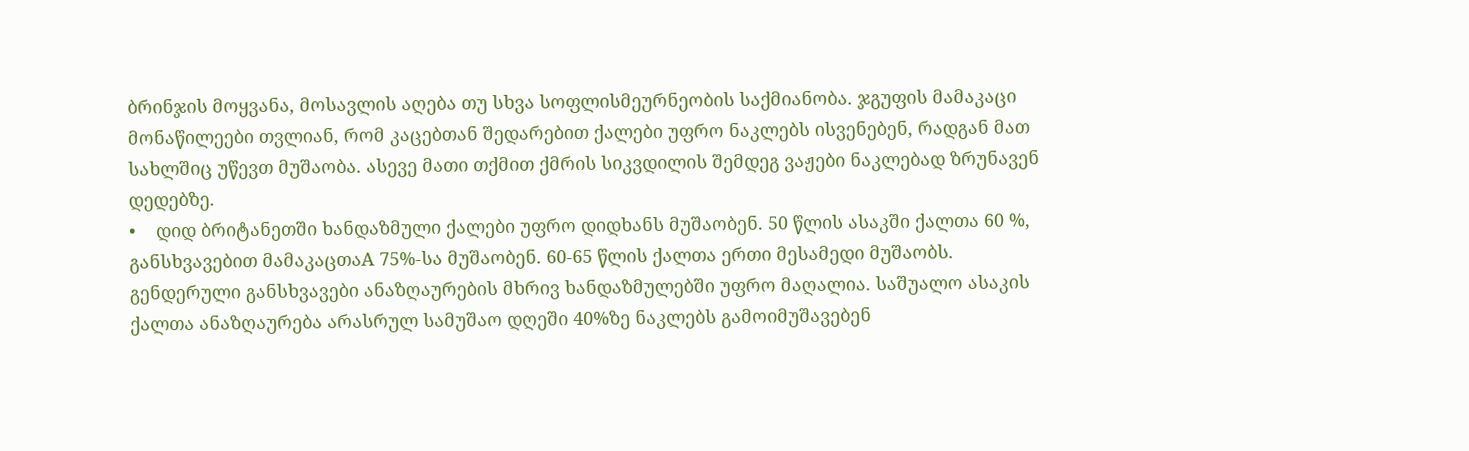ბრინჯის მოყვანა, მოსავლის აღება თუ სხვა სოფლისმეურნეობის საქმიანობა. ჯგუფის მამაკაცი მონაწილეები თვლიან, რომ კაცებთან შედარებით ქალები უფრო ნაკლებს ისვენებენ, რადგან მათ სახლშიც უწევთ მუშაობა. ასევე მათი თქმით ქმრის სიკვდილის შემდეგ ვაჟები ნაკლებად ზრუნავენ დედებზე.
•    დიდ ბრიტანეთში ხანდაზმული ქალები უფრო დიდხანს მუშაობენ. 50 წლის ასაკში ქალთა 60 %, განსხვავებით მამაკაცთაA 75%-სა მუშაობენ. 60-65 წლის ქალთა ერთი მესამედი მუშაობს. გენდერული განსხვავები ანაზღაურების მხრივ ხანდაზმულებში უფრო მაღალია. საშუალო ასაკის ქალთა ანაზღაურება არასრულ სამუშაო დღეში 40%ზე ნაკლებს გამოიმუშავებენ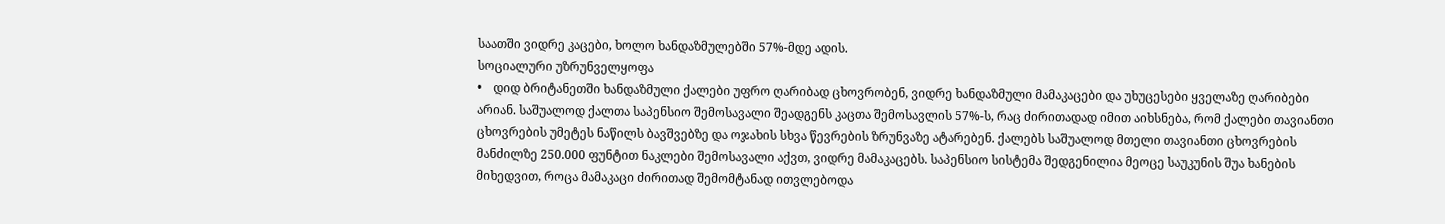საათში ვიდრე კაცები, ხოლო ხანდაზმულებში 57%-მდე ადის.
სოციალური უზრუნველყოფა
•    დიდ ბრიტანეთში ხანდაზმული ქალები უფრო ღარიბად ცხოვრობენ, ვიდრე ხანდაზმული მამაკაცები და უხუცესები ყველაზე ღარიბები არიან. საშუალოდ ქალთა საპენსიო შემოსავალი შეადგენს კაცთა შემოსავლის 57%-ს, რაც ძირითადად იმით აიხსნება, რომ ქალები თავიანთი ცხოვრების უმეტეს ნაწილს ბავშვებზე და ოჯახის სხვა წევრების ზრუნვაზე ატარებენ. ქალებს საშუალოდ მთელი თავიანთი ცხოვრების მანძილზე 250.000 ფუნტით ნაკლები შემოსავალი აქვთ, ვიდრე მამაკაცებს. საპენსიო სისტემა შედგენილია მეოცე საუკუნის შუა ხანების მიხედვით, როცა მამაკაცი ძირითად შემომტანად ითვლებოდა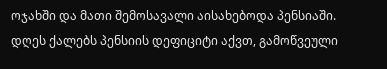ოჯახში და მათი შემოსავალი აისახებოდა პენსიაში. დღეს ქალებს პენსიის დეფიციტი აქვთ, გამოწვეული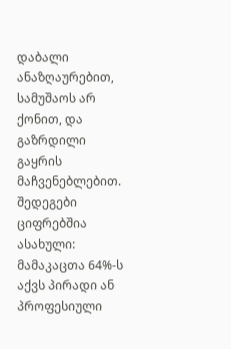დაბალი ანაზღაურებით, სამუშაოს არ ქონით, და გაზრდილი გაყრის მაჩვენებლებით. შედეგები ციფრებშია ასახული: მამაკაცთა 64%-ს აქვს პირადი ან პროფესიული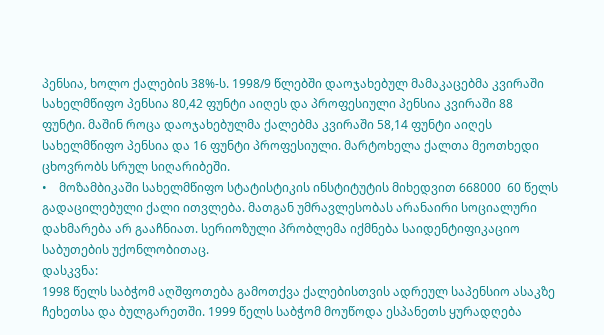პენსია, ხოლო ქალების 38%-ს. 1998/9 წლებში დაოჯახებულ მამაკაცებმა კვირაში სახელმწიფო პენსია 80,42 ფუნტი აიღეს და პროფესიული პენსია კვირაში 88 ფუნტი. მაშინ როცა დაოჯახებულმა ქალებმა კვირაში 58,14 ფუნტი აიღეს სახელმწიფო პენსია და 16 ფუნტი პროფესიული. მარტოხელა ქალთა მეოთხედი ცხოვრობს სრულ სიღარიბეში.
•    მოზამბიკაში სახელმწიფო სტატისტიკის ინსტიტუტის მიხედვით 668000  60 წელს გადაცილებული ქალი ითვლება. მათგან უმრავლესობას არანაირი სოციალური დახმარება არ გააჩნიათ. სერიოზული პრობლემა იქმნება საიდენტიფიკაციო საბუთების უქონლობითაც.
დასკვნა:
1998 წელს საბჭომ აღშფოთება გამოთქვა ქალებისთვის ადრეულ საპენსიო ასაკზე ჩეხეთსა და ბულგარეთში. 1999 წელს საბჭომ მოუწოდა ესპანეთს ყურადღება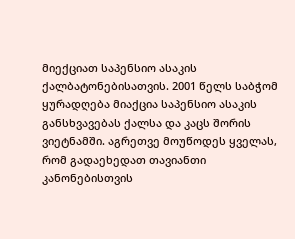მიექციათ საპენსიო ასაკის ქალბატონებისათვის. 2001 წელს საბჭომ ყურადღება მიაქცია საპენსიო ასაკის განსხვავებას ქალსა და კაცს შორის ვიეტნამში. აგრეთვე მოუწოდეს ყველას, რომ გადაეხედათ თავიანთი კანონებისთვის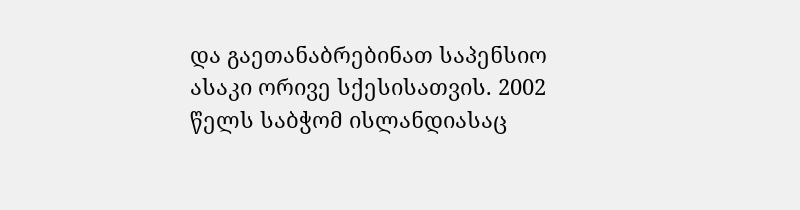და გაეთანაბრებინათ საპენსიო ასაკი ორივე სქესისათვის. 2002 წელს საბჭომ ისლანდიასაც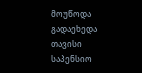მოუწოდა გადაეხედა თავისი საპენსიო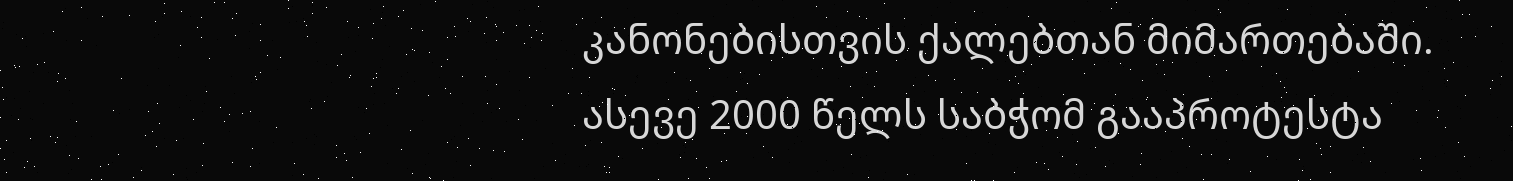კანონებისთვის ქალებთან მიმართებაში.
ასევე 2000 წელს საბჭომ გააპროტესტა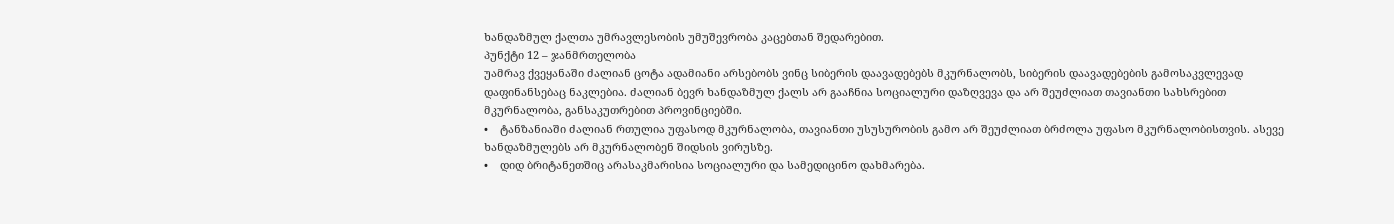ხანდაზმულ ქალთა უმრავლესობის უმუშევრობა კაცებთან შედარებით.
პუნქტი 12 – ჯანმრთელობა
უამრავ ქვეყანაში ძალიან ცოტა ადამიანი არსებობს ვინც სიბერის დაავადებებს მკურნალობს, სიბერის დაავადებების გამოსაკვლევად დაფინანსებაც ნაკლებია. ძალიან ბევრ ხანდაზმულ ქალს არ გააჩნია სოციალური დაზღვევა და არ შეუძლიათ თავიანთი სახსრებით მკურნალობა, განსაკუთრებით პროვინციებში.
•    ტანზანიაში ძალიან რთულია უფასოდ მკურნალობა, თავიანთი უსუსურობის გამო არ შეუძლიათ ბრძოლა უფასო მკურნალობისთვის. ასევე ხანდაზმულებს არ მკურნალობენ შიდსის ვირუსზე.
•    დიდ ბრიტანეთშიც არასაკმარისია სოციალური და სამედიცინო დახმარება.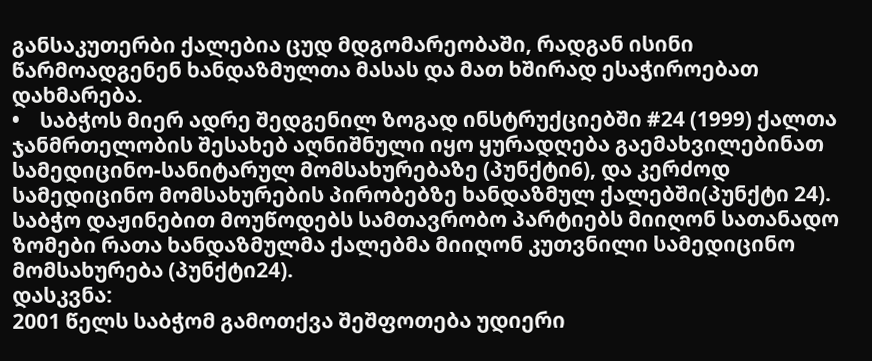განსაკუთერბი ქალებია ცუდ მდგომარეობაში, რადგან ისინი წარმოადგენენ ხანდაზმულთა მასას და მათ ხშირად ესაჭიროებათ დახმარება.
•    საბჭოს მიერ ადრე შედგენილ ზოგად ინსტრუქციებში #24 (1999) ქალთა ჯანმრთელობის შესახებ აღნიშნული იყო ყურადღება გაემახვილებინათ სამედიცინო-სანიტარულ მომსახურებაზე (პუნქტი6), და კერძოდ სამედიცინო მომსახურების პირობებზე ხანდაზმულ ქალებში(პუნქტი 24). საბჭო დაჟინებით მოუწოდებს სამთავრობო პარტიებს მიიღონ სათანადო ზომები რათა ხანდაზმულმა ქალებმა მიიღონ კუთვნილი სამედიცინო მომსახურება (პუნქტი24).
დასკვნა:
2001 წელს საბჭომ გამოთქვა შეშფოთება უდიერი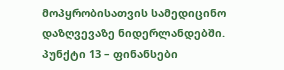მოპყრობისათვის სამედიცინო დაზღვევაზე ნიდერლანდებში.
პუნქტი 13 – ფინანსები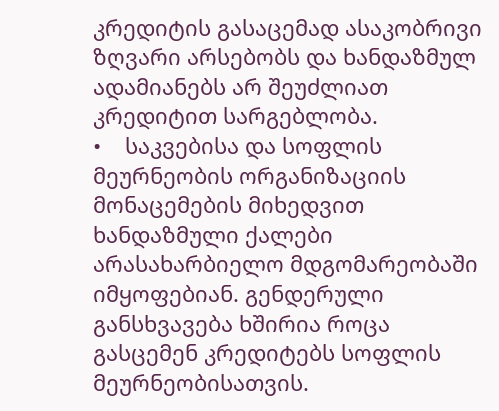კრედიტის გასაცემად ასაკობრივი ზღვარი არსებობს და ხანდაზმულ ადამიანებს არ შეუძლიათ კრედიტით სარგებლობა.
•    საკვებისა და სოფლის მეურნეობის ორგანიზაციის მონაცემების მიხედვით ხანდაზმული ქალები არასახარბიელო მდგომარეობაში იმყოფებიან. გენდერული განსხვავება ხშირია როცა გასცემენ კრედიტებს სოფლის მეურნეობისათვის.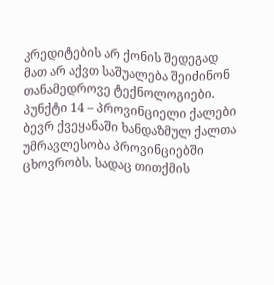კრედიტების არ ქონის შედეგად მათ არ აქვთ საშუალება შეიძინონ თანამედროვე ტექნოლოგიები.
პუნქტი 14 – პროვინციელი ქალები
ბევრ ქვეყანაში ხანდაზმულ ქალთა უმრავლესობა პროვინციებში ცხოვრობს. სადაც თითქმის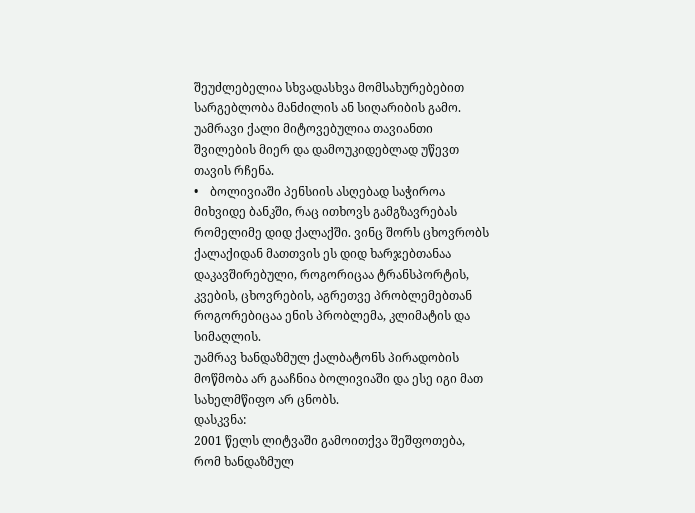შეუძლებელია სხვადასხვა მომსახურებებით სარგებლობა მანძილის ან სიღარიბის გამო. უამრავი ქალი მიტოვებულია თავიანთი შვილების მიერ და დამოუკიდებლად უწევთ თავის რჩენა.
•    ბოლივიაში პენსიის ასღებად საჭიროა მიხვიდე ბანკში, რაც ითხოვს გამგზავრებას რომელიმე დიდ ქალაქში. ვინც შორს ცხოვრობს ქალაქიდან მათთვის ეს დიდ ხარჯებთანაა დაკავშირებული, როგორიცაა ტრანსპორტის, კვების, ცხოვრების, აგრეთვე პრობლემებთან როგორებიცაა ენის პრობლემა, კლიმატის და სიმაღლის.
უამრავ ხანდაზმულ ქალბატონს პირადობის მოწმობა არ გააჩნია ბოლივიაში და ესე იგი მათ სახელმწიფო არ ცნობს.
დასკვნა:
2001 წელს ლიტვაში გამოითქვა შეშფოთება, რომ ხანდაზმულ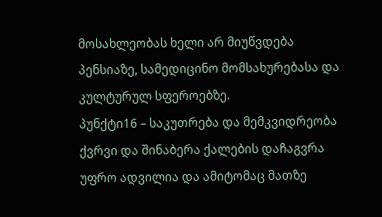მოსახლეობას ხელი არ მიუწვდება პენსიაზე, სამედიცინო მომსახურებასა და კულტურულ სფეროებზე.
პუნქტი16 – საკუთრება და მემკვიდრეობა
ქვრვი და შინაბერა ქალების დაჩაგვრა უფრო ადვილია და ამიტომაც მათზე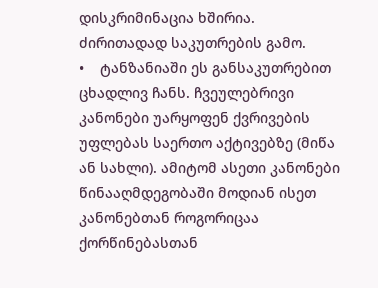დისკრიმინაცია ხშირია. ძირითადად საკუთრების გამო.
•    ტანზანიაში ეს განსაკუთრებით ცხადლივ ჩანს. ჩვეულებრივი კანონები უარყოფენ ქვრივების უფლებას საერთო აქტივებზე (მიწა ან სახლი). ამიტომ ასეთი კანონები წინააღმდეგობაში მოდიან ისეთ კანონებთან როგორიცაა ქორწინებასთან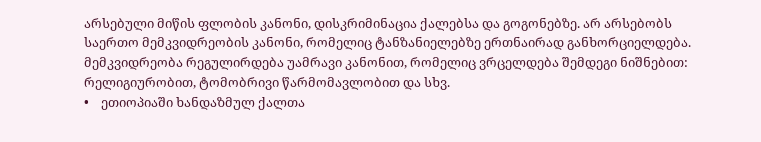არსებული მიწის ფლობის კანონი, დისკრიმინაცია ქალებსა და გოგონებზე. არ არსებობს საერთო მემკვიდრეობის კანონი, რომელიც ტანზანიელებზე ერთნაირად განხორციელდება. მემკვიდრეობა რეგულირდება უამრავი კანონით, რომელიც ვრცელდება შემდეგი ნიშნებით: რელიგიურობით, ტომობრივი წარმომავლობით და სხვ.
•    ეთიოპიაში ხანდაზმულ ქალთა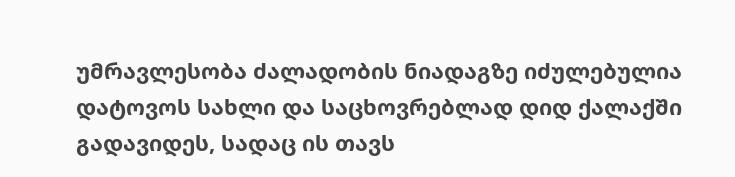უმრავლესობა ძალადობის ნიადაგზე იძულებულია დატოვოს სახლი და საცხოვრებლად დიდ ქალაქში გადავიდეს, სადაც ის თავს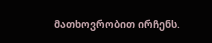მათხოვრობით ირჩენს.